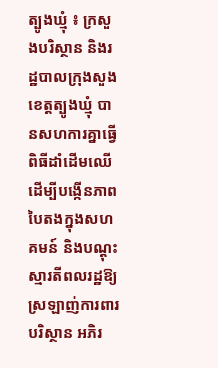ត្បូងឃ្មុំ ៖ ក្រសួងបរិស្ថាន និងរដ្ឋបាលក្រុងសួង ខេត្តត្បូងឃ្មុំ បានសហការគ្នាធ្វើពិធីដាំដើមឈើ ដើម្បីបង្កើនភាពបៃតងក្នុងសហគមន៍ និងបណ្តុះស្មារតីពលរដ្ឋឱ្យស្រឡាញ់ការពារបរិស្ថាន អភិរ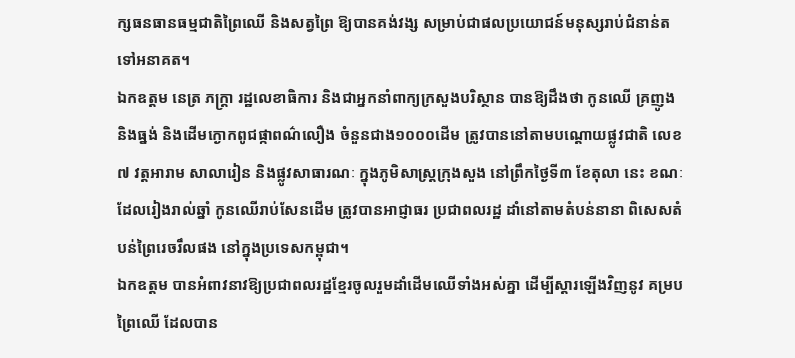ក្សធនធានធម្មជាតិព្រៃឈើ និងសត្វព្រៃ ឱ្យបានគង់វង្ស សម្រាប់ជាផលប្រយោជន៍មនុស្សរាប់ជំនាន់តទៅអនាគត។
ឯកឧត្តម នេត្រ ភក្ត្រា រដ្ឋលេខាធិការ និងជាអ្នកនាំពាក្យក្រសួងបរិស្ថាន បានឱ្យដឹងថា កូនឈើ គ្រញូង និងធ្នង់ និងដើមក្ងោកពូជផ្កាពណ៌លឿង ចំនួនជាង១០០០ដើម ត្រូវបាននៅតាមបណ្តោយផ្លូវជាតិ លេខ៧ វត្តអារាម សាលារៀន និងផ្លូវសាធារណៈ ក្នុងភូមិសាស្ត្រក្រុងសួង នៅព្រឹកថ្ងៃទី៣ ខែតុលា នេះ ខណៈដែលរៀងរាល់ឆ្នាំ កូនឈើរាប់សែនដើម ត្រូវបានអាជ្ញាធរ ប្រជាពលរដ្ឋ ដាំនៅតាមតំបន់នានា ពិសេសតំបន់ព្រៃរេចរឹលផង នៅក្នុងប្រទេសកម្ពុជា។
ឯកឧត្ដម បានអំពាវនាវឱ្យប្រជាពលរដ្ឋខ្មែរចូលរួមដាំដើមឈើទាំងអស់គ្នា ដើម្បីស្តារឡើងវិញនូវ គម្របព្រៃឈើ ដែលបាន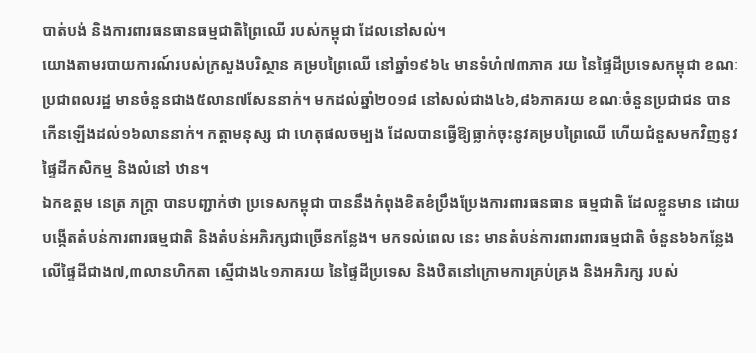បាត់បង់ និងការពារធនធានធម្មជាតិព្រៃឈើ របស់កម្ពុជា ដែលនៅសល់។
យោងតាមរបាយការណ៍របស់ក្រសួងបរិស្ថាន គម្របព្រៃឈើ នៅឆ្នាំ១៩៦៤ មានទំហំ៧៣ភាគ រយ នៃផ្ទៃដីប្រទេសកម្ពុជា ខណៈប្រជាពលរដ្ឋ មានចំនួនជាង៥លាន៧សែននាក់។ មកដល់ឆ្នាំ២០១៨ នៅសល់ជាង៤៦,៨៦ភាគរយ ខណៈចំនួនប្រជាជន បានកើនឡើងដល់១៦លាននាក់។ កត្តាមនុស្ស ជា ហេតុផលចម្បង ដែលបានធ្វើឱ្យធ្លាក់ចុះនូវគម្របព្រៃឈើ ហើយជំនួសមកវិញនូវផ្ទៃដីកសិកម្ម និងលំនៅ ឋាន។
ឯកឧត្តម នេត្រ ភក្ត្រា បានបញ្ជាក់ថា ប្រទេសកម្ពុជា បាននឹងកំពុងខិតខំប្រឹងប្រែងការពារធនធាន ធម្មជាតិ ដែលខ្លួនមាន ដោយបង្កើតតំបន់ការពារធម្មជាតិ និងតំបន់អភិរក្សជាច្រើនកន្លែង។ មកទល់ពេល នេះ មានតំបន់ការពារពារធម្មជាតិ ចំនួន៦៦កន្លែង លើផ្ទៃដីជាង៧,៣លានហិកតា ស្មើជាង៤១ភាគរយ នៃផ្ទៃដីប្រទេស និងឋិតនៅក្រោមការគ្រប់គ្រង និងអភិរក្ស របស់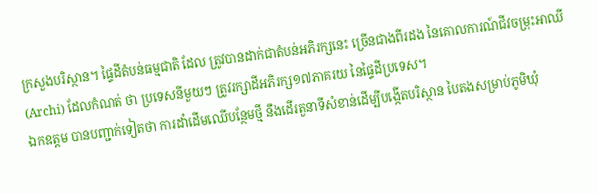ក្រសួងបរិស្ថាន។ ផ្ទៃដីតំបន់ធម្មជាតិ ដែល ត្រូវបានដាក់ជាតំបន់អភិរក្សនេះ ច្រើនជាងពីរដង នៃគោលការណ៍ជីវចម្រុះអាឈី (Archi) ដែលកំណត់ ថា ប្រទេសនីមួយៗ ត្រូវរក្សាដីអភិរក្ស១៧ភាគរយ នៃផ្ទៃដីប្រទេស។
ឯកឧត្តម បានបញ្ជាក់ទៀតថា ការដាំដើមឈើបន្ថែមថ្មី នឹងដើរតួនាទីសំខាន់ដើម្បីបង្កើតបរិស្ថាន បៃតងសម្រាប់ភូមិឃុំ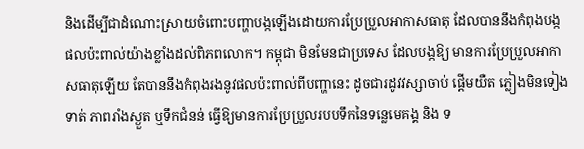និងដើម្បីជាដំណោះស្រាយចំពោះបញ្ហាបង្កឡើងដោយការប្រែប្រួលអាកាសធាតុ ដែលបាននឹងកំពុងបង្កផលប៉ះពាល់យ៉ាងខ្លាំងដល់ពិភពលោក។ កម្ពុជា មិនមែនជាប្រទេស ដែលបង្កឱ្យ មានការប្រែប្រួលអាកាសធាតុឡើយ តែបាននឹងកំពុងរងនូវផលប៉ះពាល់ពីបញ្ហានេះ ដូចជារដូវវស្សាចាប់ ផ្តើមយឺត ភ្លៀងមិនទៀងទាត់ ភាពរាំងស្ងួត ឬទឹកជំនន់ ធ្វើឱ្យមានការប្រែប្រួលរបបទឹកនៃទន្លេមេគង្គ និង ទ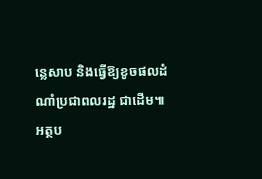ន្លេសាប និងធ្វើឱ្យខូចផលដំណាំប្រជាពលរដ្ឋ ជាដើម៕
អត្ថប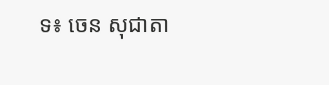ទ៖ ចេន សុជាតា